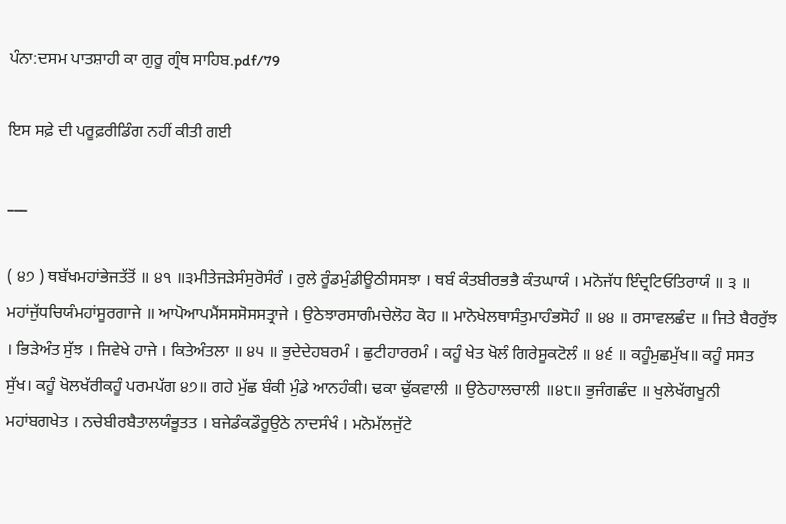ਪੰਨਾ:ਦਸਮ ਪਾਤਸ਼ਾਹੀ ਕਾ ਗੁਰੂ ਗ੍ਰੰਥ ਸਾਹਿਬ.pdf/79

ਇਸ ਸਫ਼ੇ ਦੀ ਪਰੂਫ਼ਰੀਡਿੰਗ ਨਹੀਂ ਕੀਤੀ ਗਈ

___

( ੪੭ ) ਥਬੱਖਮਹਾਂਭੇਜਤੱਤੋਂ ॥ ੪੧ ॥੩ਮੀਤੇਜੜੇਸੰਸੁਰੋਸੰਰੰ । ਰੁਲੇ ਰੂੰਡਮੁੰਡੀਊਠੀਸਸਝਾ । ਥਬੰ ਕੰਤਬੀਰਭਭੈ ਕੰਤਘਾਯੰ । ਮਨੋਜੱਧ ਇੰਦ੍ਰਟਿਓਤਿਰਾਯੰ ॥ ੩ ॥ ਮਹਾਂਜੁੱਧਚਿਯੰਮਹਾਂਸੂਰਗਾਜੇ ॥ ਆਪੋਆਪਮੈਂਸਸਸੋਸਸਤ੍ਰਾਜੇ । ਉਠੇਝਾਰਸਾਗੰਮਚੇਲੋਹ ਕੋਹ ॥ ਮਾਨੋਖੇਲਥਾਸੰਤੁਮਾਹੰਭਸੋਹੰ ॥ ੪੪ ॥ ਰਸਾਵਲਛੰਦ ॥ ਜਿਤੇ ਬੈਰਰੁੱਝ । ਭਿੜੇਅੰਤ ਸੁੱਝ । ਜਿਵੇਖੇ ਹਾਜੇ । ਕਿਤੇਅੰਤਲਾ ॥ ੪੫ ॥ ਭੁਦੇਦੇਹਬਰਮੰ । ਛੁਟੀਹਾਰਰਮੰ । ਕਹੂੰ ਖੇਤ ਖੋਲੰ ਗਿਰੇਸੂਕਟੋਲੰ ॥ ੪੬ ॥ ਕਹੂੰਮੁਛਮੁੱਖ॥ ਕਹੂੰ ਸਸਤ ਸੁੱਖ। ਕਹੂੰ ਖੋਲਖੱਰੀਕਹੂੰ ਪਰਮਪੱਗ ੪੭॥ ਗਹੇ ਮੁੱਛ ਬੰਕੀ ਮੁੰਡੇ ਆਨਹੰਕੀ। ਢਕਾ ਢੁੱਕਵਾਲੀ ॥ ਉਠੇਹਾਲਚਾਲੀ ॥੪੮॥ ਭੁਜੰਗਛੰਦ ॥ ਖੁਲੇਖੱਗਖੂਨੀ ਮਹਾਂਬਗਖੇਤ । ਨਚੇਬੀਰਬੈਤਾਲਯੰਭੂਤਤ । ਬਜੇਡੰਕਡੌਰੂਉਠੇ ਨਾਦਸੰਖੰ । ਮਨੋਮੱਲਜੁੱਟੇ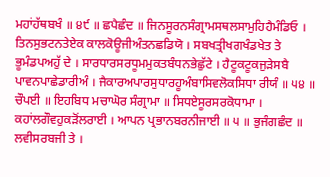ਮਹਾਂਹੱਥਬਖੰ ॥ ੪੯ ॥ ਛਪੈਛੰਦ ॥ ਜਿਨਸੂਰਨਸੰਗ੍ਰਾਮਸਥਲਸਾਮੁਹਿਹੈਮੰਡਿਓ । ਤਿਨਸੁਭਟਨਤੇਏਕ ਕਾਲਕੋਊਜੀਅੰਤਨਛਡਿਯੋ । ਸਬਖਤ੍ਰੀਖਗਖੰਡਖੇਤ ਤੇ ਭੂਮੰਡਪਅਹੁੱ ਦੇ । ਸਾਰਧਾਰਸਰਧੂਮਮੁਕਤਬੰਧਨਭੇਛੁੱਟੇ । ਹੈਟੂਕਟੂਕਜੁੜੇਸਬੈ ਪਾਵਨਪਾਛੇਡਾਰੀਅੰ । ਜੈਕਾਰਅਪਾਰਸੁਧਾਰਹੂਅੰਬਾਸਿਵਲੋਕਸਿਧਾ ਰੀਯੰ ॥ ੫੪ ॥ ਚੌਪਈ ॥ ਇਹਬਿਧ ਮਚਾਘੋਰ ਸੰਗ੍ਰਾਮਾ ॥ ਸਿਧਏਸੂਰਸਰਕੋਧਾਮਾ । ਕਹਾਂਲਗੌਵਹੁਕੜੋਂਲਰਾਈ । ਆਪਨ ਪ੍ਰਭਾਨਬਰਨੀਜਾਈ ॥ ੫ ॥ ਭੁਜੰਗਛੰਦ ॥ ਲਵੀਸਰਬਜੀ ਤੇ ।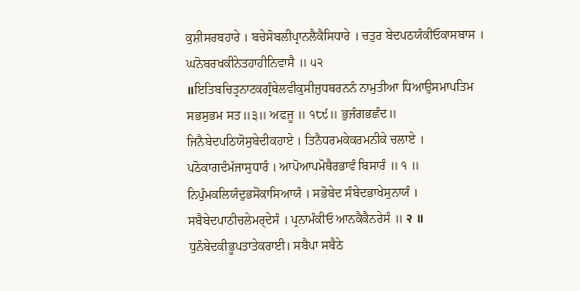ਕੁਸ਼ੀਸਰਬਹਾਰੇ । ਬਚੇਸੋਬਲੀਪ੍ਰਾਨਲੈਕੈਸਿਧਾਰੇ । ਚਤੁਰ ਬੇਦਪਠਯੰਕੀਓਕਾਸਬਾਸ । ਘਨੋਬਰਖਕੀਨੇਤਹਾਹੀਨਿਵਾਸੈ ॥ ੫੨ ॥ਇਤਿਬਚਿਤ੍ਰਨਾਟਕਗ੍ਰੰਥੇਲਵੀਕੁਸੀਜੁਧਥਰਨਨੰ ਨਾਮੁਤੀਆ ਧਿਆਉਸਮਾਪਤਿਮ ਸਭਸੁਭਮ ਸਤ॥੩॥ ਅਫਜੂ ॥ ੧੮੯॥ ਭੁਜੰਗਭਛੰਦ॥ ਜਿਨੈਬੇਦਪਠਿਯੋਸੁਬੇਦੀਕਹਾਏ । ਤਿਨੈਧਰਮਕੇਕਰਮਨੀਕੇ ਚਲਾਏ । ਪਠੋਕਾਗਦੰਮੱਜਾਸੁਧਾਰੰ । ਆਪੋਆਪਮੋਥੈਰਭਾਵੰ ਬਿਸਾਰੰ ॥ ੧ ॥ ਨਿਪੁੰਮਕਲਿਯੰਦੁਭਸੋਂਕਾਸਿਆਯੰ । ਸਭੋਬੇਦ ਸੰਬੇਦਭਾਖੇਸੁਨਾਯੰ । ਸਬੈਬੇਦਪਾਠੀਚਲੇਮਰ੍ਦੇਸੰ । ਪ੍ਰਨਾਮੰਕੀਓ ਆਨਕੈਕੈਨਰੇਸੰ ॥ २ ॥ ਧੁਨੰਬੇਦਕੀਭੂਪਤਾਤੇਕਰਾਈ। ਸਬੈਪਾ ਸਬੈਠੇ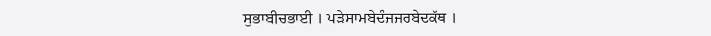ਸੁਭਾਬੀਚਭਾਈ । ਪੜੇਸਾਮਬੇਦੰਜਜਰਬੇਦਕੱਥ ।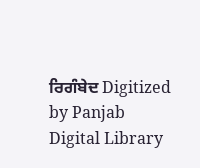ਰਿਗੰਬੇਦ Digitized by Panjab Digital Library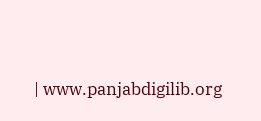| www.panjabdigilib.org